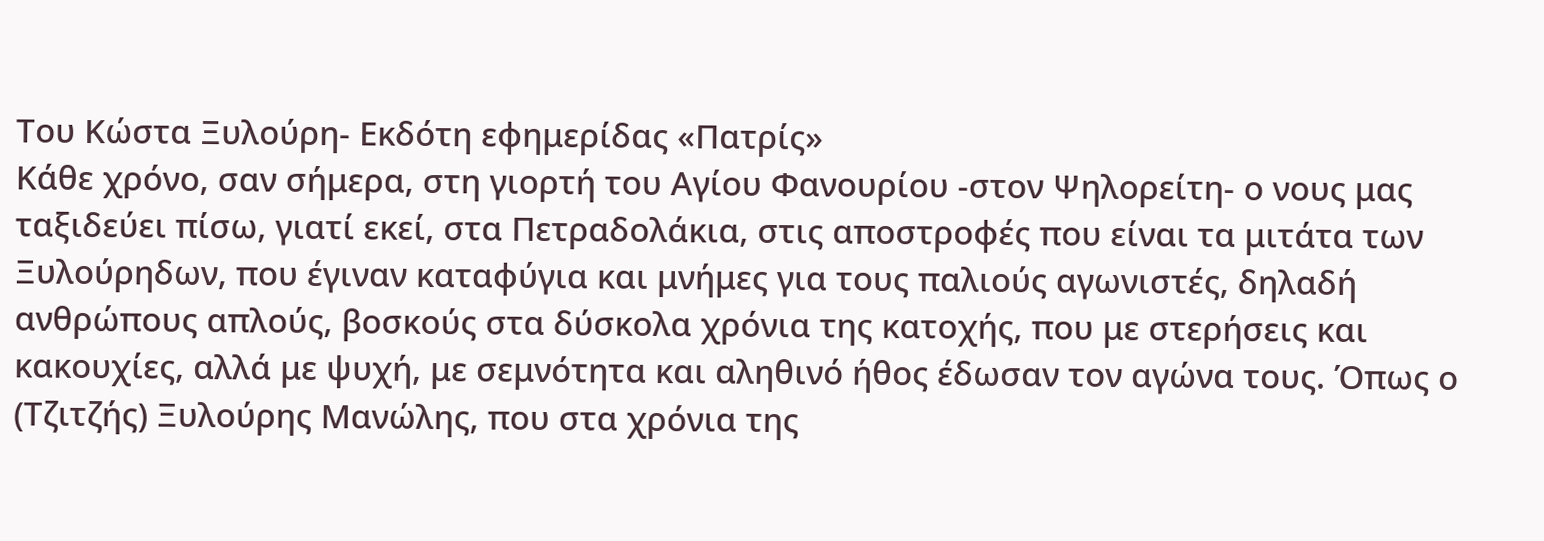Του Κώστα Ξυλούρη- Εκδότη εφημερίδας «Πατρίς»
Κάθε χρόνο, σαν σήμερα, στη γιορτή του Αγίου Φανουρίου -στον Ψηλορείτη- ο νους μας ταξιδεύει πίσω, γιατί εκεί, στα Πετραδολάκια, στις αποστροφές που είναι τα μιτάτα των Ξυλούρηδων, που έγιναν καταφύγια και μνήμες για τους παλιούς αγωνιστές, δηλαδή ανθρώπους απλούς, βοσκούς στα δύσκολα χρόνια της κατοχής, που με στερήσεις και κακουχίες, αλλά με ψυχή, με σεμνότητα και αληθινό ήθος έδωσαν τον αγώνα τους. Όπως ο (Τζιτζής) Ξυλούρης Μανώλης, που στα χρόνια της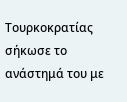Τουρκοκρατίας σήκωσε το ανάστημά του με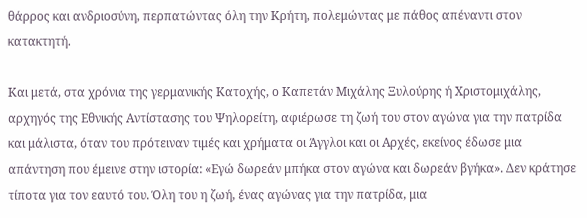θάρρος και ανδριοσύνη, περπατώντας όλη την Κρήτη, πολεμώντας με πάθος απέναντι στον κατακτητή.

Και μετά, στα χρόνια της γερμανικής Κατοχής, ο Καπετάν Μιχάλης Ξυλούρης ή Χριστομιχάλης, αρχηγός της Εθνικής Αντίστασης του Ψηλορείτη, αφιέρωσε τη ζωή του στον αγώνα για την πατρίδα και μάλιστα, όταν του πρότειναν τιμές και χρήματα οι Άγγλοι και οι Αρχές, εκείνος έδωσε μια απάντηση που έμεινε στην ιστορία: «Εγώ δωρεάν μπήκα στον αγώνα και δωρεάν βγήκα». Δεν κράτησε τίποτα για τον εαυτό του. Όλη του η ζωή, ένας αγώνας για την πατρίδα, μια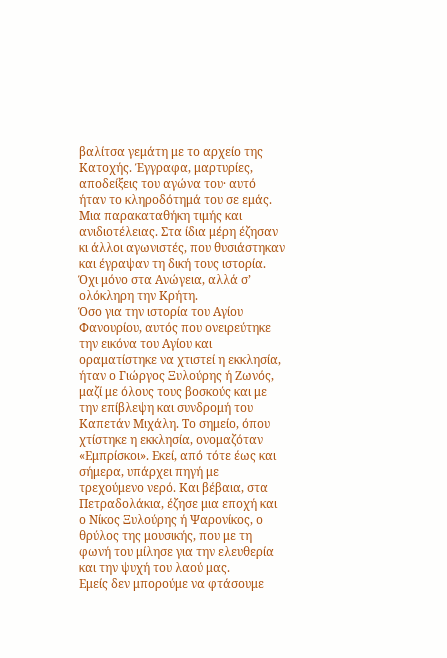βαλίτσα γεμάτη με το αρχείο της Κατοχής. Έγγραφα, μαρτυρίες, αποδείξεις του αγώνα του· αυτό ήταν το κληροδότημά του σε εμάς. Μια παρακαταθήκη τιμής και ανιδιοτέλειας. Στα ίδια μέρη έζησαν κι άλλοι αγωνιστές, που θυσιάστηκαν και έγραψαν τη δική τους ιστορία. Όχι μόνο στα Ανώγεια, αλλά σ’ ολόκληρη την Κρήτη.
Όσο για την ιστορία του Αγίου Φανουρίου, αυτός που ονειρεύτηκε την εικόνα του Αγίου και οραματίστηκε να χτιστεί η εκκλησία, ήταν ο Γιώργος Ξυλούρης ή Ζωνός, μαζί με όλους τους βοσκούς και με την επίβλεψη και συνδρομή του Καπετάν Μιχάλη. Το σημείο, όπου χτίστηκε η εκκλησία, ονομαζόταν «Εμπρίσκοι». Εκεί, από τότε έως και σήμερα, υπάρχει πηγή με τρεχούμενο νερό. Και βέβαια, στα Πετραδολάκια, έζησε μια εποχή και ο Νίκος Ξυλούρης ή Ψαρονίκος, ο θρύλος της μουσικής, που με τη φωνή του μίλησε για την ελευθερία και την ψυχή του λαού μας.
Εμείς δεν μπορούμε να φτάσουμε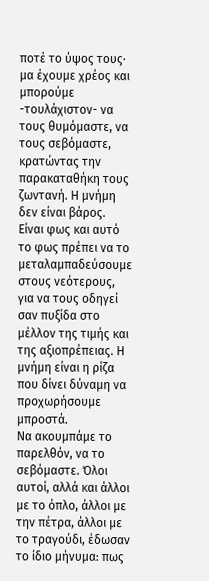ποτέ το ύψος τους· μα έχουμε χρέος και μπορούμε -τουλάχιστον- να τους θυμόμαστε, να τους σεβόμαστε, κρατώντας την παρακαταθήκη τους ζωντανή. Η μνήμη δεν είναι βάρος. Είναι φως και αυτό το φως πρέπει να το μεταλαμπαδεύσουμε στους νεότερους, για να τους οδηγεί σαν πυξίδα στο μέλλον της τιμής και της αξιοπρέπειας. Η μνήμη είναι η ρίζα που δίνει δύναμη να προχωρήσουμε μπροστά.
Να ακουμπάμε το παρελθόν, να το σεβόμαστε. Όλοι αυτοί, αλλά και άλλοι με το όπλο, άλλοι με την πέτρα, άλλοι με το τραγούδι, έδωσαν το ίδιο μήνυμα: πως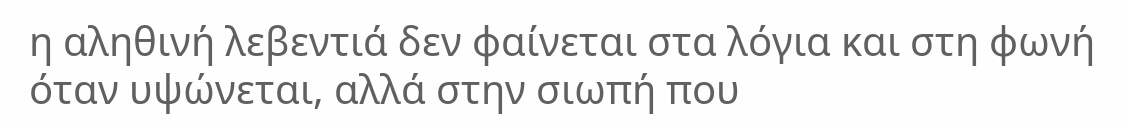η αληθινή λεβεντιά δεν φαίνεται στα λόγια και στη φωνή όταν υψώνεται, αλλά στην σιωπή που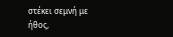στέκει σεμνή με ήθος,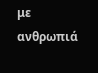με ανθρωπιά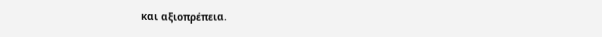και αξιοπρέπεια.